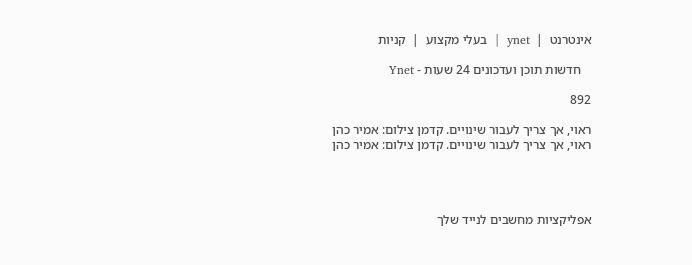אינטרנט  |  ynet  |  בעלי מקצוע  |  קניות

   חדשות תוכן ועדכונים 24 שעות - Ynet

892

ראוי, אך צריך לעבור שינויים. קדמן צילום: אמיר כהן
ראוי, אך צריך לעבור שינויים. קדמן צילום: אמיר כהן




אפליקציות מחשבים לנייד שלך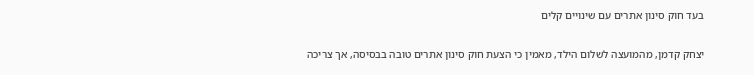בעד חוק סינון אתרים עם שינויים קלים

יצחק קדמן, מהמועצה לשלום הילד, מאמין כי הצעת חוק סינון אתרים טובה בבסיסה, אך צריכה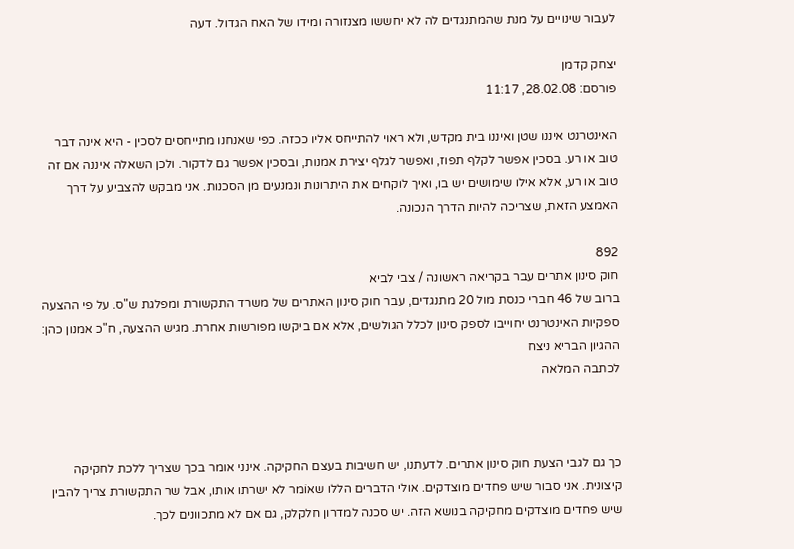לעבור שינויים על מנת שהמתנגדים לה לא יחששו מצנזורה ומידו של האח הגדול. דעה

יצחק קדמן
פורסם: 28.02.08, 11:17

האינטרנט איננו שטן ואיננו בית מקדש, ולא ראוי להתייחס אליו ככזה. כפי שאנחנו מתייחסים לסכין - היא אינה דבר טוב או רע. בסכין אפשר לקלף תפוז, ואפשר לגלף יצירת אמנות, ובסכין אפשר גם לדקור. ולכן השאלה איננה אם זה טוב או רע, אלא אילו שימושים יש בו, ואיך לוקחים את היתרונות ונמנעים מן הסכנות. אני מבקש להצביע על דרך האמצע הזאת, שצריכה להיות הדרך הנכונה.

892
חוק סינון אתרים עבר בקריאה ראשונה / צבי לביא
ברוב של 46 חברי כנסת מול 20 מתנגדים, עבר חוק סינון האתרים של משרד התקשורת ומפלגת ש"ס. על פי ההצעה ספקיות האינטרנט יחוייבו לספק סינון לכלל הגולשים, אלא אם ביקשו מפורשות אחרת. מגיש ההצעה, ח"כ אמנון כהן: ההגיון הבריא ניצח
לכתבה המלאה



כך גם לגבי הצעת חוק סינון אתרים. לדעתנו, יש חשיבות בעצם החקיקה. אינני אומר בכך שצריך ללכת לחקיקה קיצונית. אני סבור שיש פחדים מוצדקים. אולי הדברים הללו שאוֹמר לא ישרתו אותו, אבל שר התקשורת צריך להבין שיש פחדים מוצדקים מחקיקה בנושא הזה. יש סכנה למדרון חלקלק, גם אם לא מתכוונים לכך.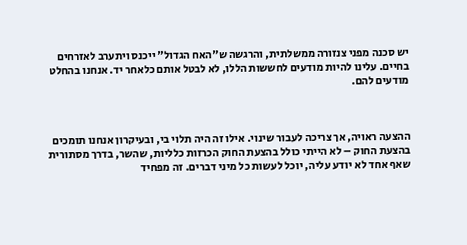יש סכנה מפני צנזורה ממשלתית, והרגשה ש"האח הגדול" ייכנס ויתערב לאזרחים בחיים. עלינו להיות מודעים לחששות הללו, לא לבטל אותם כלאחר יד. אנחנו בהחלט מודעים להם.



ההצעה ראויה, אך צריכה לעבור שינוי. אילו זה היה תלוי בי, ובעיקרון אנחנו תומכים בהצעת החוק – לא הייתי כולל בהצעת החוק הכרזות כלליות, שהשר, בדרך מסתורית שאף אחד לא יודע עליה, יוכל לעשות כל מיני דברים. זה מפחיד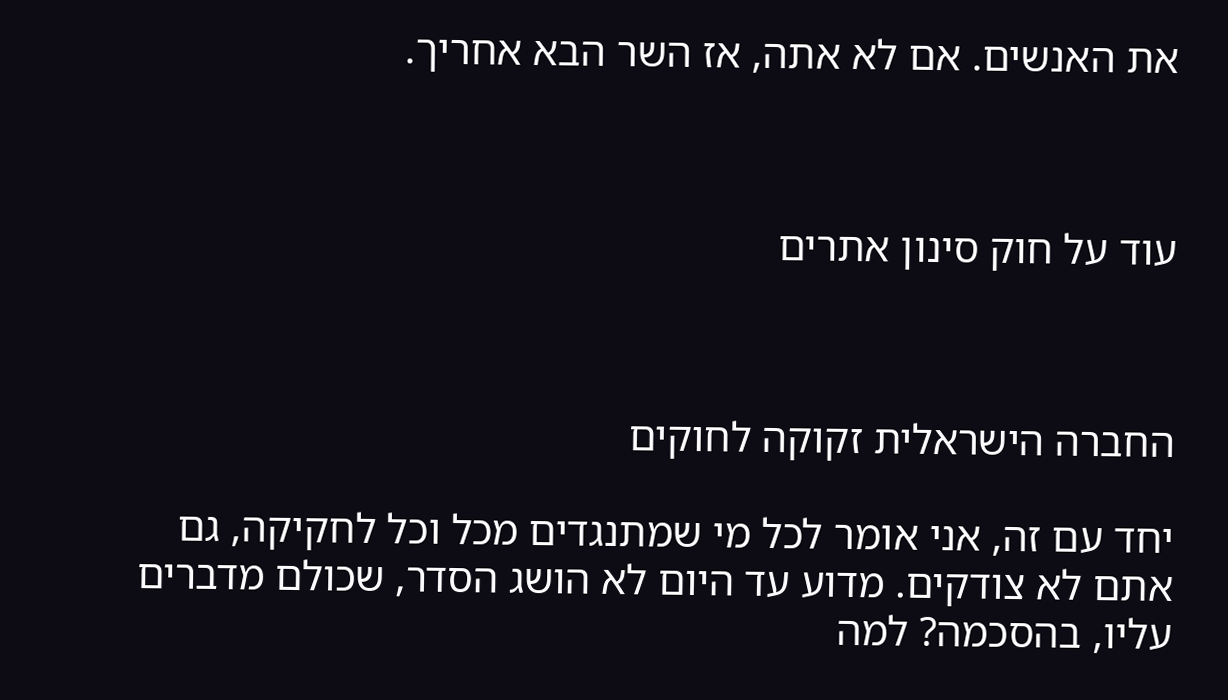את האנשים. אם לא אתה, אז השר הבא אחריך.



עוד על חוק סינון אתרים



החברה הישראלית זקוקה לחוקים

יחד עם זה, אני אומר לכל מי שמתנגדים מכל וכל לחקיקה, גם אתם לא צודקים. מדוע עד היום לא הושג הסדר, שכולם מדברים עליו, בהסכמה? למה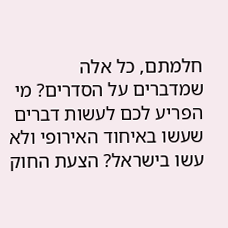חלמתם, כל אלה שמדברים על הסדרים? מי הפריע לכם לעשות דברים שעשו באיחוד האירופי ולא עשו בישראל? הצעת החוק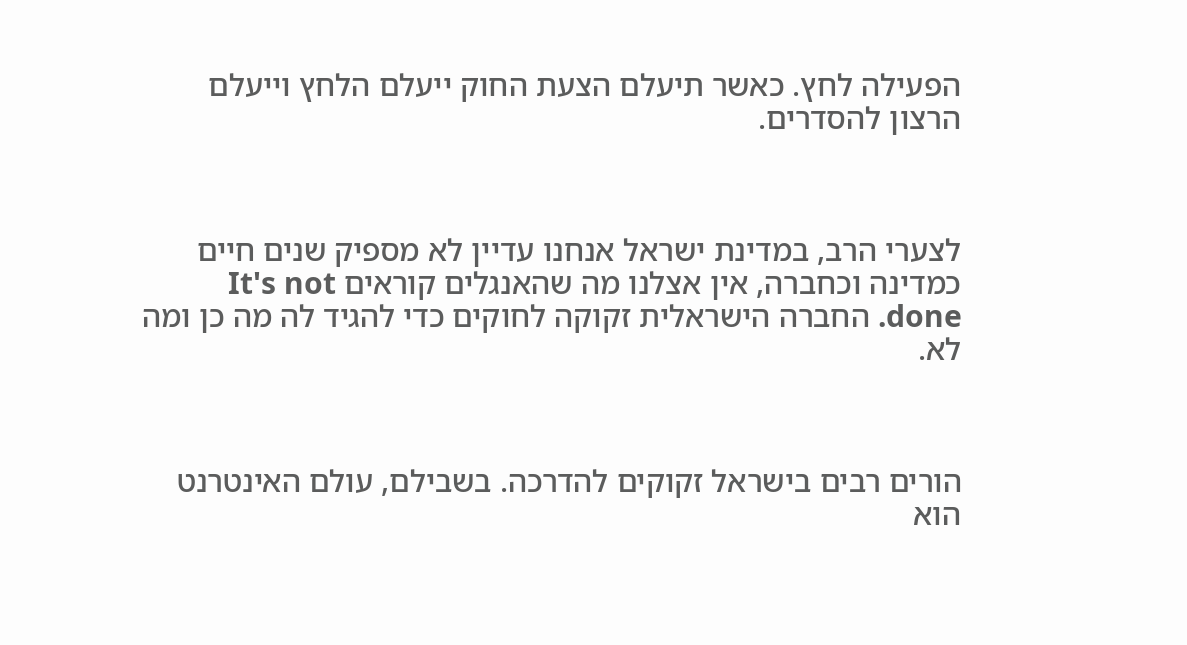הפעילה לחץ. כאשר תיעלם הצעת החוק ייעלם הלחץ וייעלם הרצון להסדרים.



לצערי הרב, במדינת ישראל אנחנו עדיין לא מספיק שנים חיים כמדינה וכחברה, אין אצלנו מה שהאנגלים קוראים It's not done. החברה הישראלית זקוקה לחוקים כדי להגיד לה מה כן ומה לא.



הורים רבים בישראל זקוקים להדרכה. בשבילם, עולם האינטרנט הוא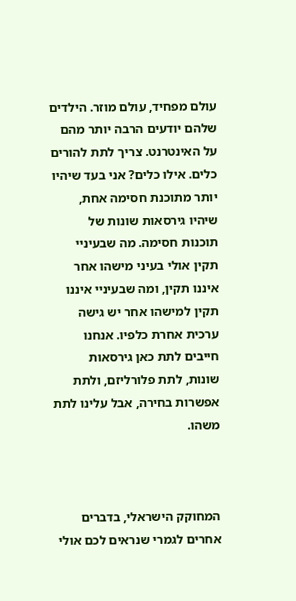עולם מפחיד, עולם מוזר. הילדים שלהם יודעים הרבה יותר מהם על האינטרנט. צריך לתת להורים כלים. אילו כלים? אני בעד שיהיו יותר מתוכנת חסימה אחת, שיהיו גירסאות שונות של תוכנות חסימה. מה שבעיניי תקין אולי בעיני מישהו אחר איננו תקין, ומה שבעיניי איננו תקין למישהו אחר יש גישה ערכית אחרת כלפיו. אנחנו חייבים לתת כאן גירסאות שונות, לתת פלורליזם, ולתת אפשרות בחירה, אבל עלינו לתת משהו.



המחוקק הישראלי, בדברים אחרים לגמרי שנראים לכם אולי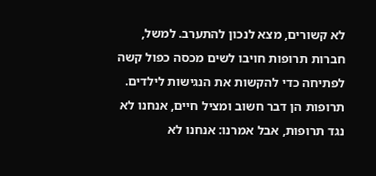לא קשורים, מצא לנכון להתערב. למשל, חברות תרופות חויבו לשים מכסה כפול קשה לפתיחה כדי להקשות את הנגישות לילדים. תרופות הן דבר חשוב ומציל חיים, אנחנו לא נגד תרופות, אבל אמרנו: אנחנו לא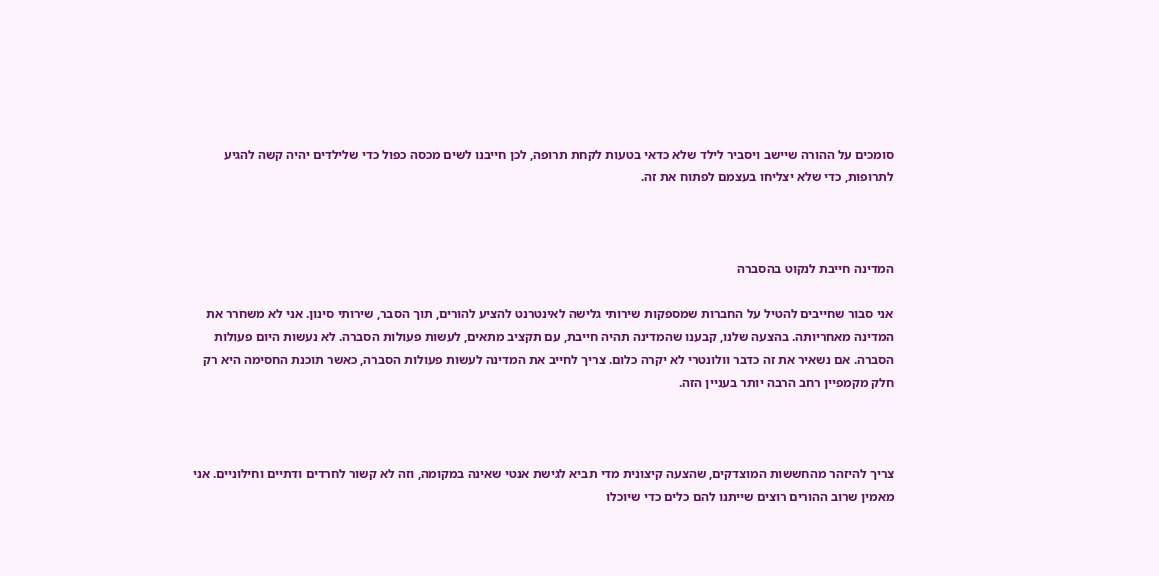סומכים על ההורה שיישב ויסביר לילד שלא כדאי בטעות לקחת תרופה, לכן חייבנו לשים מכסה כפול כדי שלילדים יהיה קשה להגיע לתרופות, כדי שלא יצליחו בעצמם לפתוח את זה.



המדינה חייבת לנקוט בהסברה

אני סבור שחייבים להטיל על החברות שמספקות שירותי גלישה לאינטרנט להציע להורים, תוך הסבר, שירותי סינון. אני לא משחרר את המדינה מאחריותה. בהצעה שלנו, קבענו שהמדינה תהיה חייבת, עם תקציב מתאים, לעשות פעולות הסברה. לא נעשות היום פעולות הסברה. אם נשאיר את זה כדבר וולונטרי לא יקרה כלום. צריך לחייב את המדינה לעשות פעולות הסברה, כאשר תוכנת החסימה היא רק חלק מקמפיין רחב הרבה יותר בעניין הזה.



צריך להיזהר מהחששות המוצדקים, שהצעה קיצונית מדי תביא לגישת אנטי שאינה במקומה, וזה לא קשור לחרדים ודתיים וחילוניים. אני מאמין שרוב ההורים רוצים שייתנו להם כלים כדי שיוכלו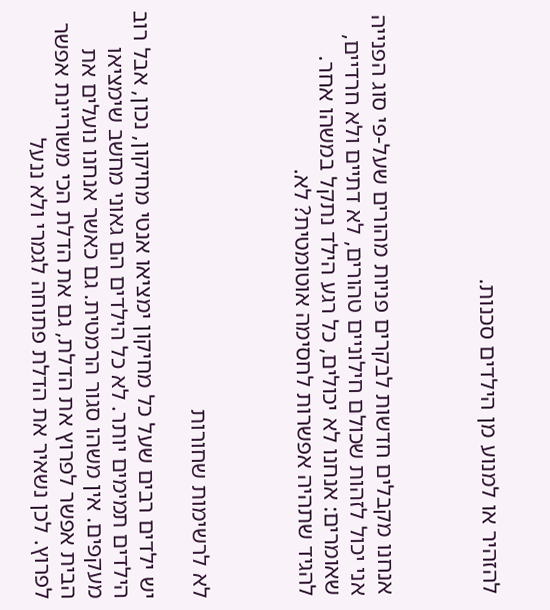להזהיר או למנוע מן הילדים סכנות.



אנחנו מקבלים חדשות לבקרים פניות מהורים שעל-פי סוג הפנייה אני יכול לזהות שכולם חילוניים טהורים, לא דתיים ולא חרדיים, שאומרים: אנחנו לא יכולים, כל רגע הילד נתקל במשהו אחר. להגיד שתהיה אפשרות לחסימה אוטומטית? לא.



לא לרשימות שחורות

יש ילדים רבים שעל כל מחיקון ימציאו אנטי מחיקון, נכון, אבל רוב הילדים תמימים יותר. לא כל הילדים הם גאוני מחשב שימציאו מעקפים. אין משהו סגור הרמטית. גם כאשר אנחנו נועלים את הבית אפשר לפרוץ את הדלת, גם את הדלת הכי משוריינת אפשר לפרוץ. לכן נשאיר את הדלת פתוחה לגמרי ולא ננעל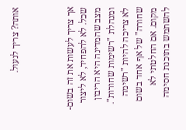אותה? צריך לנעול.



אך צריך לעשות את זה בשום-שכל. לא להפחיד, לא ליצור מצב שהמדינה היא הריבון ומנהלת "רשימות שחורות". לא צריכה להיות "רשימה שחורה" של אף אחד בשום מקום. אם החלטתי לא להשתמש בתוכנת חסימה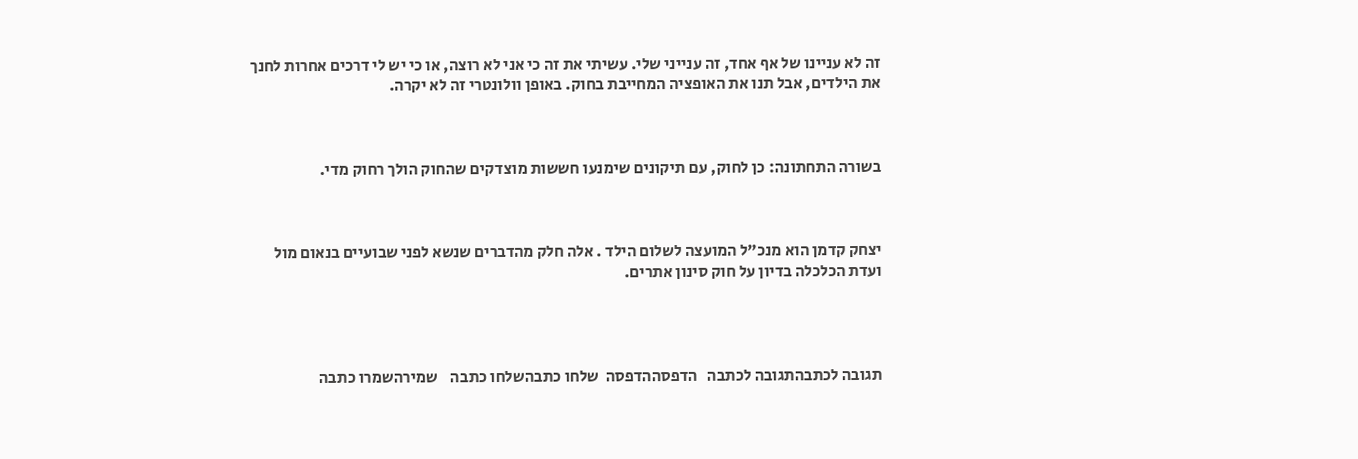זה לא עניינו של אף אחד, זה ענייני שלי. עשיתי את זה כי אני לא רוצה, או כי יש לי דרכים אחרות לחנך את הילדים, אבל תנו את האופציה המחייבת בחוק. באופן וולונטרי זה לא יקרה.



בשורה התחתונה: כן לחוק, עם תיקונים שימנעו חששות מוצדקים שהחוק הולך רחוק מדי.



יצחק קדמן הוא מנכ"ל המועצה לשלום הילד . אלה חלק מהדברים שנשא לפני שבועיים בנאום מול ועדת הכלכלה בדיון על חוק סינון אתרים.




תגובה לכתבהתגובה לכתבה   הדפסההדפסה  שלחו כתבהשלחו כתבה    שמירהשמרו כתבה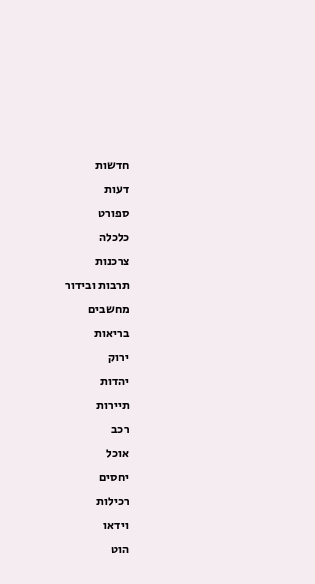חדשות
דעות
ספורט
כלכלה
צרכנות
תרבות ובידור
מחשבים
בריאות
ירוק
יהדות
תיירות
רכב
אוכל
יחסים
רכילות
וידאו
הוט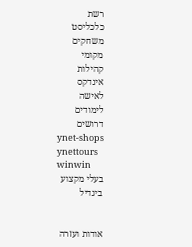רשת
כלכליסט
משחקים
מקומי
קהילות
אינדקס
לאישה
לימודים
דרושים
ynet-shops
ynettours
winwin
בעלי מקצוע
ביגדיל


אודות ועזרה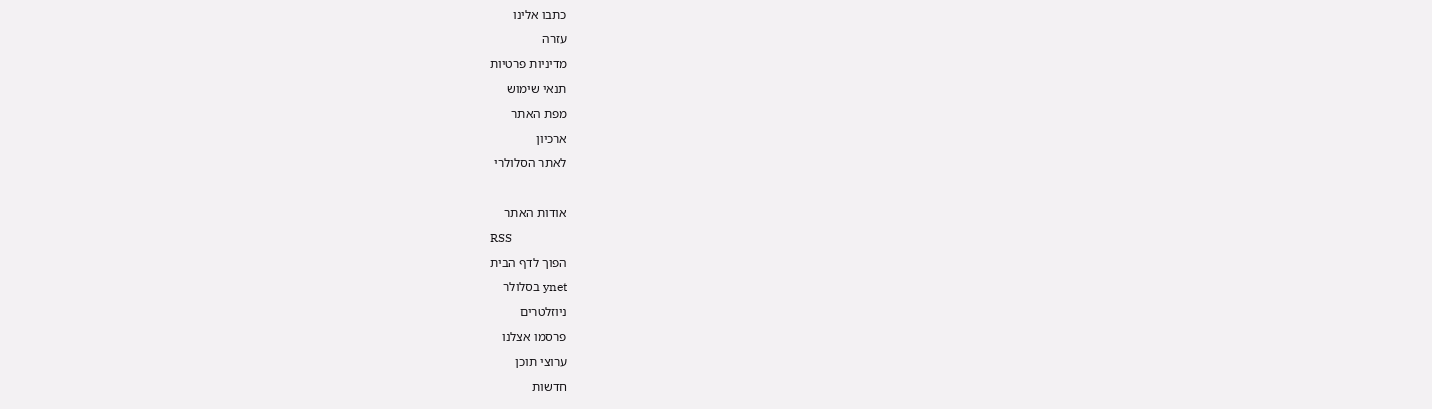כתבו אלינו
עזרה
מדיניות פרטיות
תנאי שימוש
מפת האתר
ארכיון
לאתר הסלולרי

אודות האתר
RSS
הפוך לדף הבית
ynet בסלולר
ניוזלטרים
פרסמו אצלנו
ערוצי תוכן
חדשות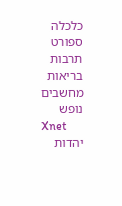כלכלה
ספורט
תרבות
בריאות
מחשבים
נופש
Xnet
יהדות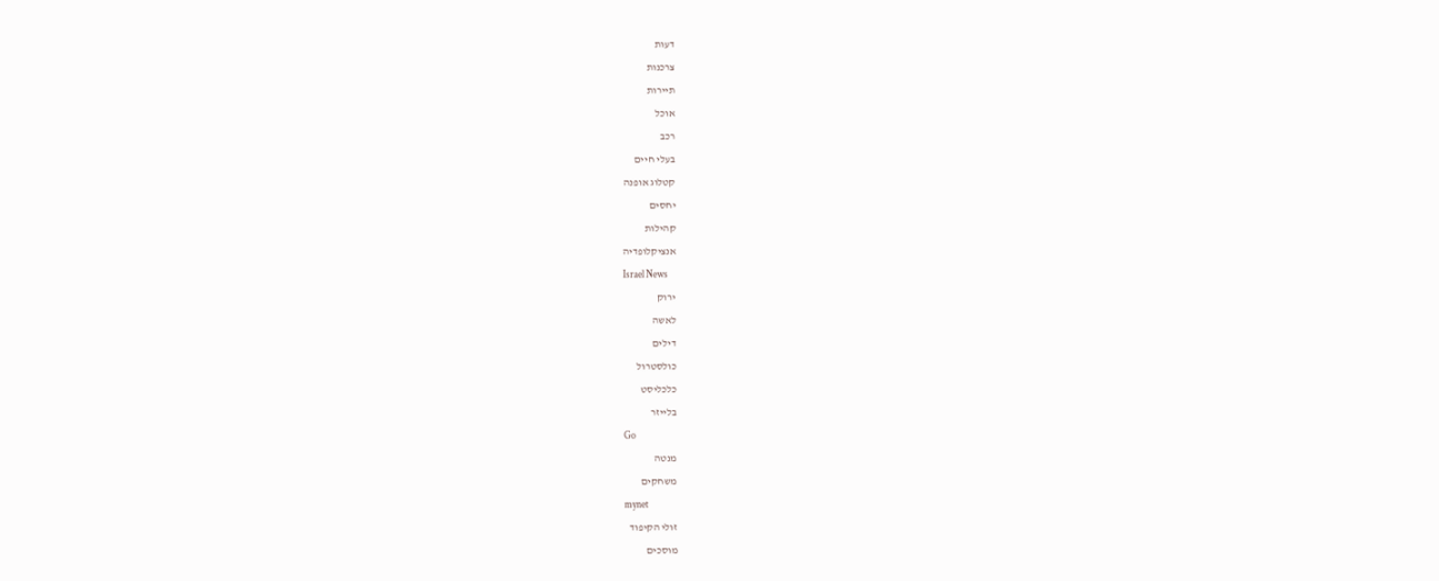דעות
צרכנות
תיירות
אוכל
רכב
בעלי חיים
קטלוג אופנה
יחסים
קהילות
אנציקלופדיה
Israel News
ירוק
לאשה
דילים
כולסטרול
כלכליסט
בלייזר
Go
מנטה
משחקים
mynet
זולי הקיפוד
מוסכים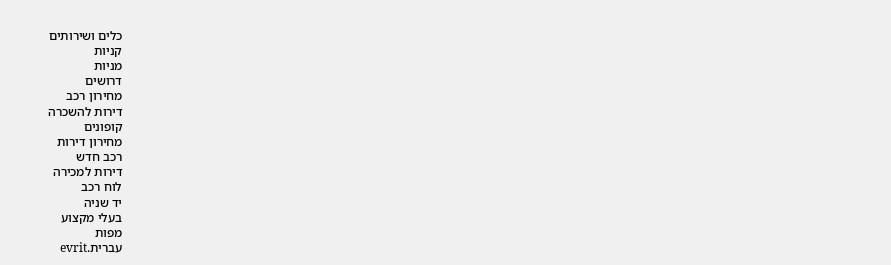כלים ושירותים
קניות
מניות
דרושים
מחירון רכב
דירות להשכרה
קופונים
מחירון דירות
רכב חדש
דירות למכירה
לוח רכב
יד שניה
בעלי מקצוע
מפות
עברית.evrit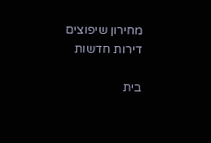מחירון שיפוצים
דירות חדשות

בית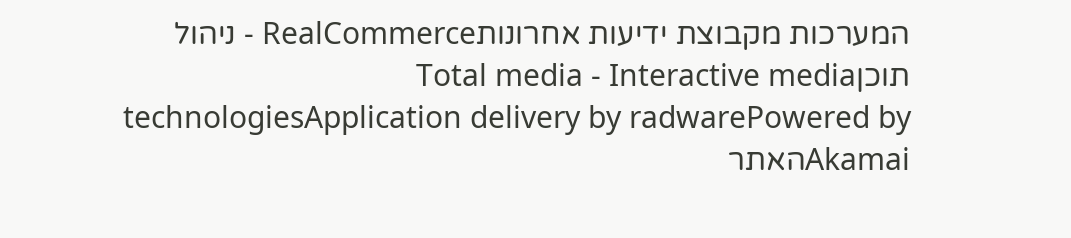המערכות מקבוצת ידיעות אחרונותRealCommerce - ניהול תוכןTotal media - Interactive media technologiesApplication delivery by radwarePowered by Akamaiהאתר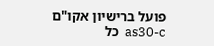פועל ברישיון אקו"ם
as30-c  כל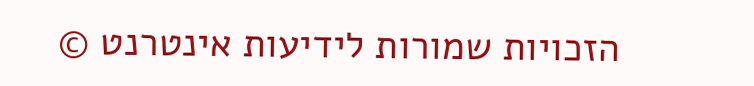הזכויות שמורות לידיעות אינטרנט ©